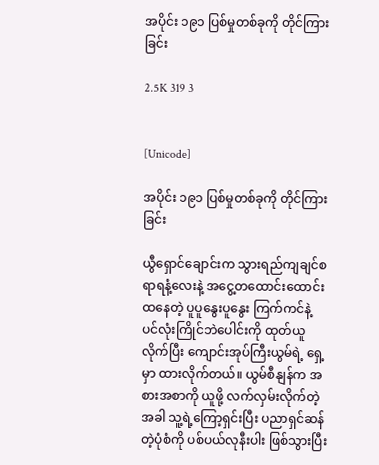အပိုင်း ၁၉၁ ပြစ်မှုတစ်ခုကို တိုင်ကြားခြင်း

2.5K 319 3


[Unicode]

အပိုင်း ၁၉၁ ပြစ်မှုတစ်ခုကို တိုင်ကြားခြင်း

ယွီရှောင်ချောင်းက သွားရည်ကျချင်စရာရနံ့လေးနဲ့ အငွေ့တထောင်းထောင်းထနေတဲ့ ပူပူနွေးပူနွေး ကြက်ကင်နဲ့ ပင်လုံးကြိုင်ဘဲပေါင်းကို ထုတ်ယူလိုက်ပြီး ကျောင်းအုပ်ကြီးယွမ်ရဲ့ ရှေ့မှာ ထားလိုက်တယ်။ ယွမ်စီနျန်က အစားအစာကို ယူဖို့ လက်လှမ်းလိုက်တဲ့အခါ သူ့ရဲ့ကြော့ရှင်းပြီး ပညာရှင်ဆန်တဲ့ပုံစံကို ပစ်ပယ်လုနီးပါး ဖြစ်သွားပြီး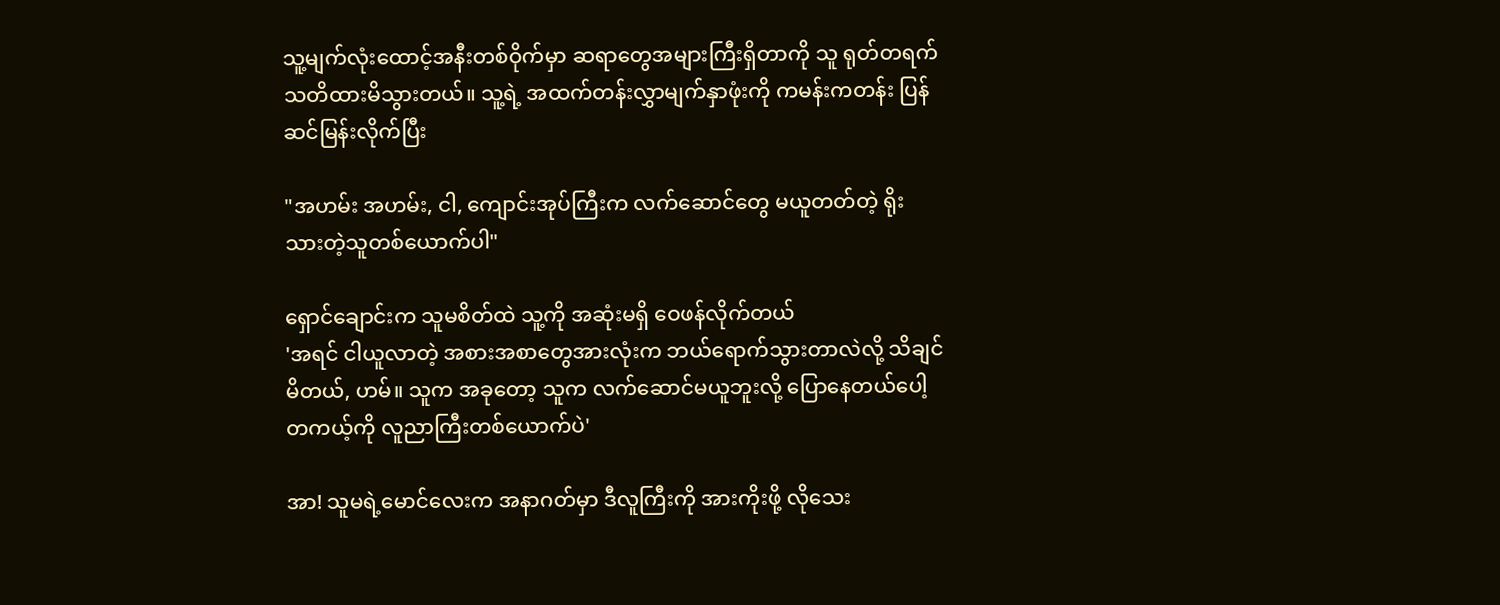သူ့မျက်လုံးထောင့်အနီးတစ်ဝိုက်မှာ ဆရာတွေအများကြီးရှိတာကို သူ ရုတ်တရက် သတိထားမိသွားတယ်။ သူ့ရဲ့ အထက်တန်းလွှာမျက်နှာဖုံးကို ကမန်းကတန်း ပြန် ဆင်မြန်းလိုက်ပြီး

"အဟမ်း အဟမ်း, ငါ, ကျောင်းအုပ်ကြီးက လက်ဆောင်တွေ မယူတတ်တဲ့ ရိုးသားတဲ့သူတစ်ယောက်ပါ"

ရှောင်ချောင်းက သူမစိတ်ထဲ သူ့ကို အဆုံးမရှိ ဝေဖန်လိုက်တယ်
'အရင် ငါယူလာတဲ့ အစားအစာတွေအားလုံးက ဘယ်ရောက်သွားတာလဲလို့ သိချင်မိတယ်, ဟမ်။ သူက အခုတော့ သူက လက်ဆောင်မယူဘူးလို့ ပြောနေတယ်ပေါ့ တကယ့်ကို လူညာကြီးတစ်ယောက်ပဲ'

အာ! သူမရဲ့မောင်လေးက အနာဂတ်မှာ ဒီလူကြီးကို အားကိုးဖို့ လိုသေး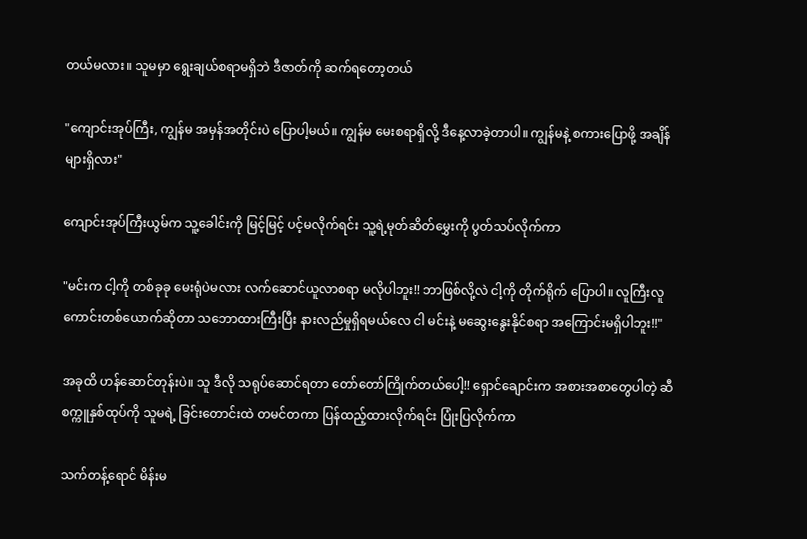တယ်မလား။ သူမမှာ ရွေးချယ်စရာမရှိဘဲ ဒီဇာတ်ကို ဆက်ရတော့တယ်

"ကျောင်းအုပ်ကြီး, ကျွန်မ အမှန်အတိုင်းပဲ ပြောပါ့မယ်။ ကျွန်မ မေးစရာရှိလို့ ဒီနေ့လာခဲ့တာပါ။ ကျွန်မနဲ့ စကားပြောဖို့ အချိန်များရှိလား"

ကျောင်းအုပ်ကြီးယွမ်က သူ့ခေါင်းကို မြင့်မြင့် ပင့်မလိုက်ရင်း သူ့ရဲ့မုတ်ဆိတ်မွှေးကို ပွတ်သပ်လိုက်ကာ

"မင်းက ငါ့ကို တစ်ခုခု မေးရုံပဲမလား လက်ဆောင်ယူလာစရာ မလိုပါဘူး!! ဘာဖြစ်လို့လဲ ငါ့ကို တိုက်ရိုက် ပြောပါ။ လူကြီးလူကောင်းတစ်ယောက်ဆိုတာ သဘောထားကြီးပြီး နားလည်မှုရှိရမယ်လေ ငါ မင်းနဲ့ မဆွေးနွေးနိုင်စရာ အကြောင်းမရှိပါဘူး!!"

အခုထိ ဟန်ဆောင်တုန်းပဲ။ သူ ဒီလို သရုပ်ဆောင်ရတာ တော်တော်ကြိုက်တယ်ပေါ့!! ရှောင်ချောင်းက အစားအစာတွေပါတဲ့ ဆီစက္ကူနှစ်ထုပ်ကို သူမရဲ့ ခြင်းတောင်းထဲ တမင်တကာ ပြန်ထည့်ထားလိုက်ရင်း ပြုံးပြလိုက်ကာ

သက်တန့်ရောင် မိန်းမ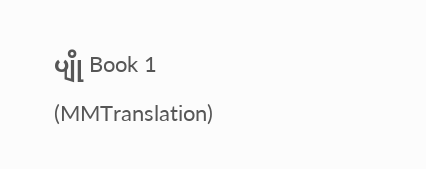ပျို Book 1 (MMTranslation)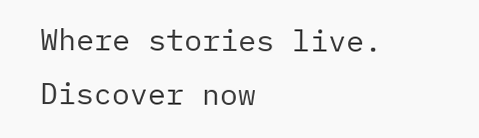Where stories live. Discover now